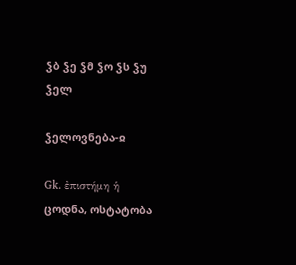ჴბ ჴე ჴმ ჴო ჴს ჴუ
ჴელ

ჴელოვნება-ჲ

Gk. ἐπιστήμη ἡ
ცოდნა, ოსტატობა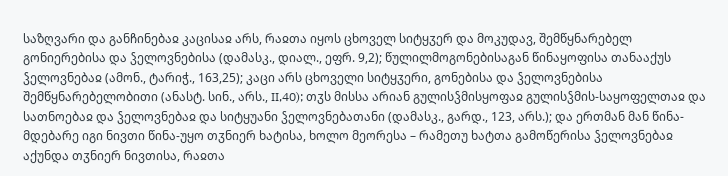საზღვარი და განჩინებაჲ კაცისაჲ არს, რაჲთა იყოს ცხოველ სიტყჳერ და მოკუდავ, შემწყნარებელ გონიერებისა და ჴელოვნებისა (დამასკ., დიალ., ეფრ. 9,2); წულილმოგონებისაგან წინაყოფისა თანააქუს ჴელოვნებაჲ (ამონ., ტარიჭ., 163,25); კაცი არს ცხოველი სიტყჳერი, გონებისა და ჴელოვნებისა შემწყნარებელობითი (ანასტ. სინ., არს., II,40); თჳს მისსა არიან გულისჴმისყოფაჲ გულისჴმის-საყოფელთაჲ და სათნოებაჲ და ჴელოვნებაჲ და სიტყუანი ჴელოვნებათანი (დამასკ., გარდ., 123, არს.); და ერთმან მან წინა-მდებარე იგი ნივთი წინა-უყო თჳნიერ ხატისა, ხოლო მეორესა – რამეთუ ხატთა გამოწერისა ჴელოვნებაჲ აქუნდა თჳნიერ ნივთისა, რაჲთა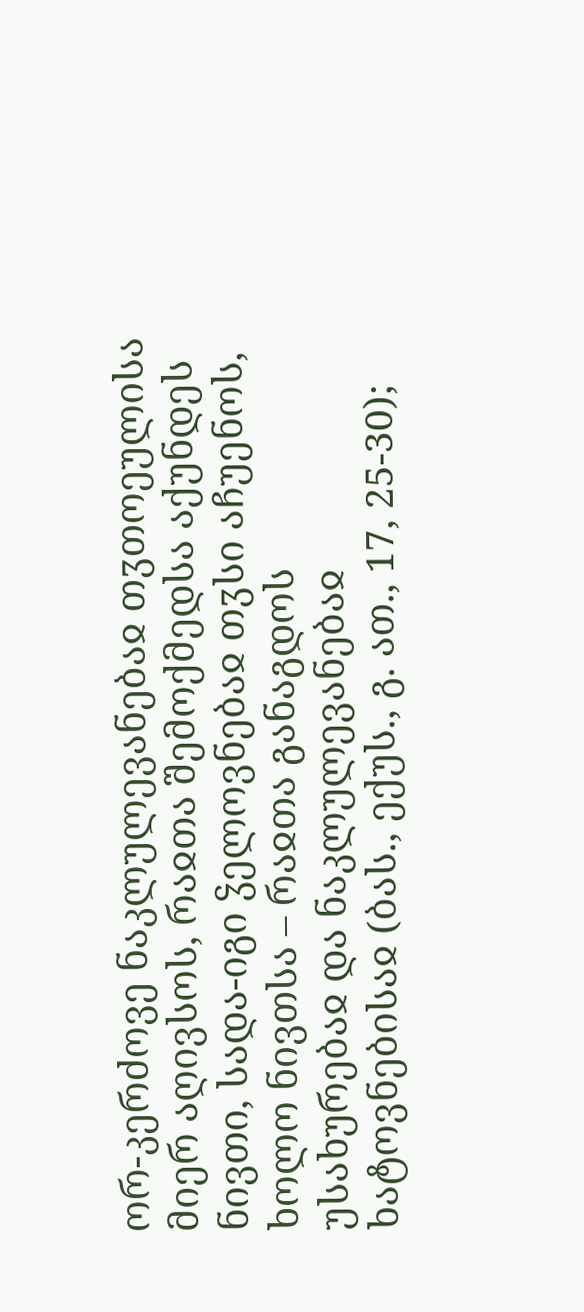ორ-კერძოვე ნაკლულევანებაჲ თჳთოეულისა მიერ აღივსოს, რაჲთა შემოქმედსა აქუნდეს ნივთი, სადა-იგი ჴელოვნებაჲ თჳსი აჩუენოს, ხოლო ნივთსა – რაჲთა განაგდოს უსახურებაჲ და ნაკლულევანებაჲ ხატოვნებისაჲ (ბას., ექუს., გ. ათ., 17, 25-30);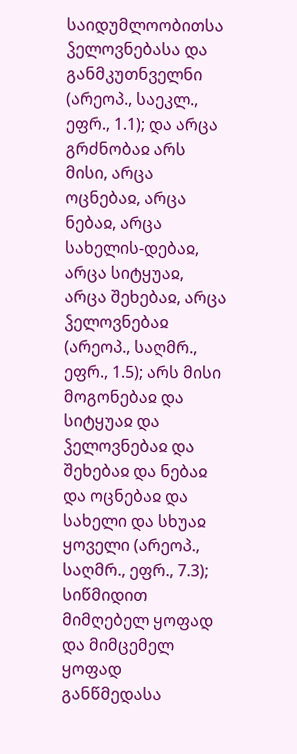საიდუმლოობითსა ჴელოვნებასა და განმკუთნველნი (არეოპ., საეკლ., ეფრ., 1.1); და არცა გრძნობაჲ არს მისი, არცა ოცნებაჲ, არცა ნებაჲ, არცა სახელის-დებაჲ, არცა სიტყუაჲ, არცა შეხებაჲ, არცა ჴელოვნებაჲ (არეოპ., საღმრ., ეფრ., 1.5); არს მისი მოგონებაჲ და სიტყუაჲ და ჴელოვნებაჲ და შეხებაჲ და ნებაჲ და ოცნებაჲ და სახელი და სხუაჲ ყოველი (არეოპ., საღმრ., ეფრ., 7.3); სიწმიდით მიმღებელ ყოფად და მიმცემელ ყოფად განწმედასა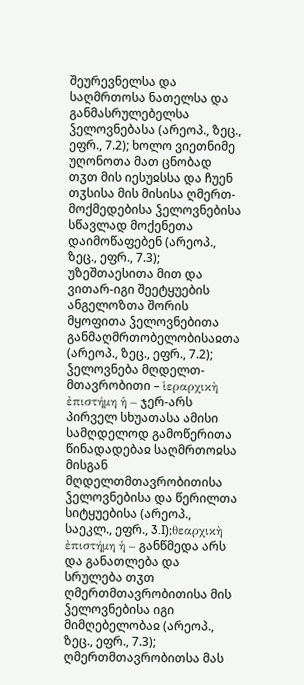შეურევნელსა და საღმრთოსა ნათელსა და განმასრულებელსა ჴელოვნებასა (არეოპ., ზეც., ეფრ., 7.2); ხოლო ვიეთნიმე უღონოთა მათ ცნობად თჳთ მის იესუჲსსა და ჩუენ თჳსისა მის მისისა ღმერთ-მოქმედებისა ჴელოვნებისა სწავლად მოქენეთა დაიმოწაფებენ (არეოპ., ზეც., ეფრ., 7.3); უზეშთაესითა მით და ვითარ-იგი შეეტყუების ანგელოზთა შორის მყოფითა ჴელოვნებითა განმაღმრთობელობისაჲთა (არეოპ., ზეც., ეფრ., 7.2);
ჴელოვნება მღდელთ-მთავრობითი – ἱεραρχικὴ ἐπιστήμη ἡ – ჯერ-არს პირველ სხუათასა ამისი სამღდელოდ გამოწერითა წინადადებაჲ საღმრთოჲსა მისგან მღდელთმთავრობითისა ჴელოვნებისა და წერილთა სიტყუებისა (არეოპ., საეკლ., ეფრ., 3.I);θεαρχικὴ ἐπιστήμη ἡ – განწმედა არს და განათლება და სრულება თჳთ ღმერთმთავრობითისა მის ჴელოვნებისა იგი მიმღებელობაჲ (არეოპ., ზეც., ეფრ., 7.3); ღმერთმთავრობითსა მას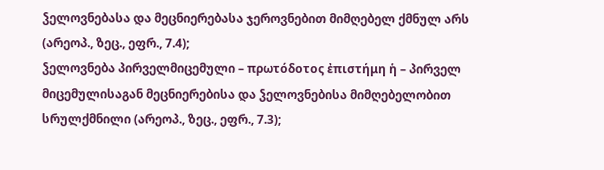ჴელოვნებასა და მეცნიერებასა ჯეროვნებით მიმღებელ ქმნულ არს (არეოპ., ზეც., ეფრ., 7.4);
ჴელოვნება პირველმიცემული – πρωτόδοτος ἐπιστήμη ἡ – პირველ მიცემულისაგან მეცნიერებისა და ჴელოვნებისა მიმღებელობით სრულქმნილი (არეოპ., ზეც., ეფრ., 7.3);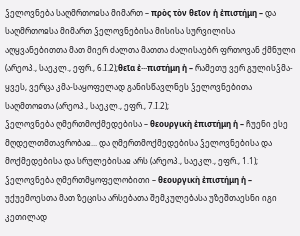ჴელოვნება საღმრთოჲსა მიმართ – πρὸς τὸν θεῖον ἡ ἐπιστήμη – და საღმრთოჲსა მიმართ ჴელოვნებისა მისისა სურვილისა აღყვანებითთა მათ მიერ ძალთა მათთა ძალისაებრ ფრთოვან ქმნული (არეოპ., საეკლ., ეფრ., 6.I.2);θεῖα ἐ···πιστήμη ἡ – რამეთუ ვერ გულისჴმა-ყვეს, ვერცა კმა-საყოფელად განისწავლნეს ჴელოვნებითა საღმთოჲთა (არეოპ., საეკლ., ეფრ., 7.I.2);
ჴელოვნება ღმერთმოქმედებისა – θεουργικὴ ἐπιστήμη ἡ – ჩუენი ესე მღდელთმთავრობაჲ... და ღმერთმოქმედებისა ჴელოვნებისა და მოქმედებისა და სრულებისაჲ არს (არეოპ., საეკლ., ეფრ., 1.1);
ჴელოვნება ღმერთმყოფელობითი – θεουργικὴ ἐπιστήμη ἡ – უქუემოესთა მათ ზეცისა არსებათა შემკულებასა უზეშთაესნი იგი კეთილად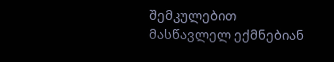შემკულებით მასწავლელ ექმნებიან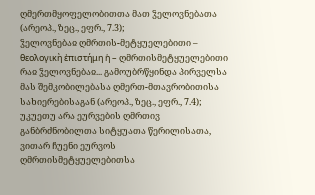ღმერთმყოფელობითთა მათ ჴელოვნებათა (არეოპ., ზეც., ეფრ., 7.3);
ჴელოვნებაჲ ღმრთის-მეტყუელებითი – θεολογικὴ ἐπιστήμη ἡ – ღმრთისმეტყუელებითი რაჲ ჴელოვნებაჲ... გამოუბრწყინდა პირველსა მას შემკობილებასა ღმერთ-მთავრობითისა სახიერებისაგან (არეოპ., ზეც., ეფრ., 7.4); უკუეთუ არა ეურვების ღმრთივ განბრძნობილთა სიტყუათა წერილისათა, ვითარ ჩუენი ეურვოს ღმრთისმეტყუელებითსა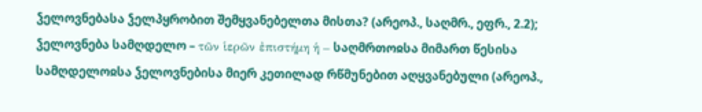ჴელოვნებასა ჴელპყრობით შემყვანებელთა მისთა? (არეოპ., საღმრ., ეფრ., 2.2);
ჴელოვნება სამღდელო – τῶν ἱερῶν ἐπιστήμη ἡ – საღმრთოჲსა მიმართ წესისა სამღდელოჲსა ჴელოვნებისა მიერ კეთილად რწმუნებით აღყვანებული (არეოპ.,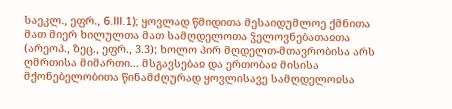საეკლ., ეფრ., 6.III.1); ყოვლად წმიდითა მესაიდუმლოე ქმნითა მათ მიერ ხილულთა მათ სამღდელოთა ჴელოვნებათაჲთა (არეოპ., ზეც., ეფრ., 3.3); ხოლო პირ მღდელთ-მთავრობისა არს ღმრთისა მიმართი... მსგავსებაჲ და ერთობაჲ მისისა მქონებელობითა წინამძღურად ყოვლისავე სამღდელოჲსა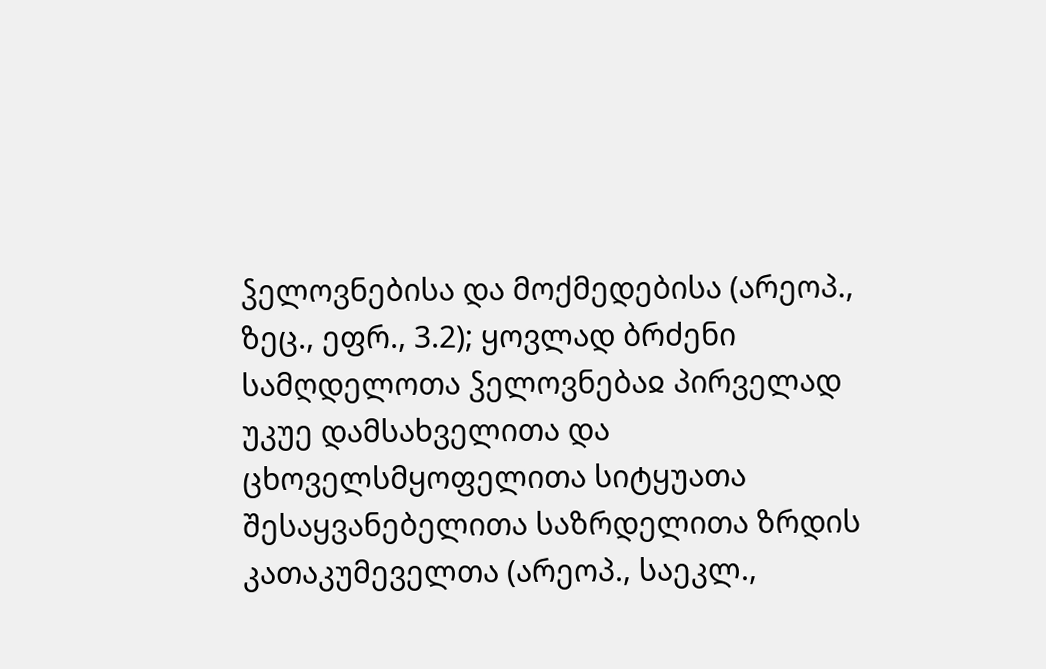ჴელოვნებისა და მოქმედებისა (არეოპ., ზეც., ეფრ., 3.2); ყოვლად ბრძენი სამღდელოთა ჴელოვნებაჲ პირველად უკუე დამსახველითა და ცხოველსმყოფელითა სიტყუათა შესაყვანებელითა საზრდელითა ზრდის კათაკუმეველთა (არეოპ., საეკლ.,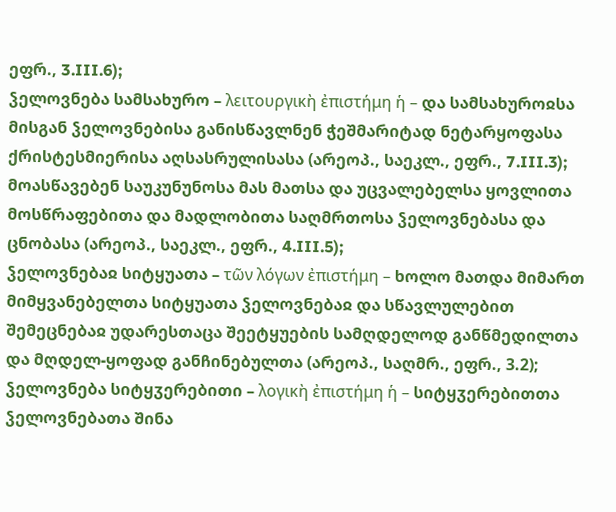ეფრ., 3.III.6);
ჴელოვნება სამსახურო – λειτουργικὴ ἐπιστήμη ἡ – და სამსახუროჲსა მისგან ჴელოვნებისა განისწავლნენ ჭეშმარიტად ნეტარყოფასა ქრისტესმიერისა აღსასრულისასა (არეოპ., საეკლ., ეფრ., 7.III.3); მოასწავებენ საუკუნუნოსა მას მათსა და უცვალებელსა ყოვლითა მოსწრაფებითა და მადლობითა საღმრთოსა ჴელოვნებასა და ცნობასა (არეოპ., საეკლ., ეფრ., 4.III.5);
ჴელოვნებაჲ სიტყუათა – τῶν λόγων ἐπιστήμη – ხოლო მათდა მიმართ მიმყვანებელთა სიტყუათა ჴელოვნებაჲ და სწავლულებით შემეცნებაჲ უდარესთაცა შეეტყუების სამღდელოდ განწმედილთა და მღდელ-ყოფად განჩინებულთა (არეოპ., საღმრ., ეფრ., 3.2);
ჴელოვნება სიტყჳერებითი – λογικὴ ἐπιστήμη ἡ – სიტყჳერებითთა ჴელოვნებათა შინა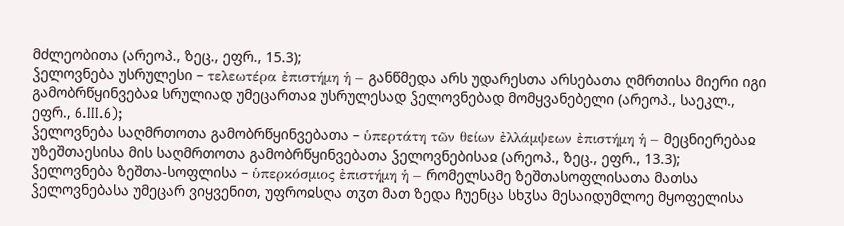მძლეობითა (არეოპ., ზეც., ეფრ., 15.3);
ჴელოვნება უსრულესი – τελεωτέρα ἐπιστήμη ἡ – განწმედა არს უდარესთა არსებათა ღმრთისა მიერი იგი გამობრწყინვებაჲ სრულიად უმეცართაჲ უსრულესად ჴელოვნებად მომყვანებელი (არეოპ., საეკლ., ეფრ., 6.III.6);
ჴელოვნება საღმრთოთა გამობრწყინვებათა – ὑπερτάτη τῶν θείων ἐλλάμψεων ἐπιστήμη ἡ – მეცნიერებაჲ უზეშთაესისა მის საღმრთოთა გამობრწყინვებათა ჴელოვნებისაჲ (არეოპ., ზეც., ეფრ., 13.3);
ჴელოვნება ზეშთა-სოფლისა – ὑπερκόσμιος ἐπιστήμη ἡ – რომელსამე ზეშთასოფლისათა მათსა ჴელოვნებასა უმეცარ ვიყვენით, უფროჲსღა თჳთ მათ ზედა ჩუენცა სხჳსა მესაიდუმლოე მყოფელისა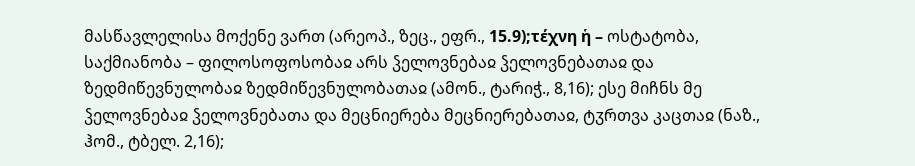მასწავლელისა მოქენე ვართ (არეოპ., ზეც., ეფრ., 15.9);τέχνη ἡ – ოსტატობა, საქმიანობა – ფილოსოფოსობაჲ არს ჴელოვნებაჲ ჴელოვნებათაჲ და ზედმიწევნულობაჲ ზედმიწევნულობათაჲ (ამონ., ტარიჭ., 8,16); ესე მიჩნს მე ჴელოვნებაჲ ჴელოვნებათა და მეცნიერება მეცნიერებათაჲ, ტჳრთვა კაცთაჲ (ნაზ., ჰომ., ტბელ. 2,16);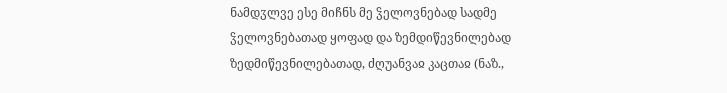ნამდჳლვე ესე მიჩნს მე ჴელოვნებად სადმე ჴელოვნებათად ყოფად და ზემდიწევნილებად ზედმიწევნილებათად, ძღუანვაჲ კაცთაჲ (ნაზ.,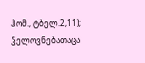ჰომ., ტბელ.2,11); ჴელოვნებათაცა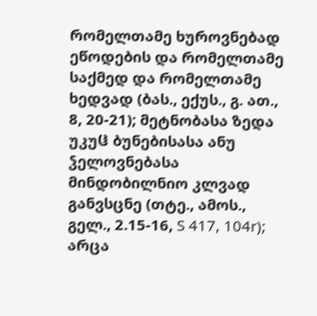რომელთამე ხუროვნებად ეწოდების და რომელთამე საქმედ და რომელთამე ხედვად (ბას., ექუს., გ. ათ., 8, 20-21); მეტნობასა ზედა უკუჱ ბუნებისასა ანუ ჴელოვნებასა მინდობილნიო კლვად განვსცნე (თტე., ამოს., გელ., 2.15-16, S 417, 104r); არცა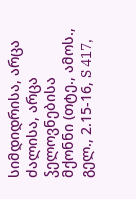სიმდიდრისა, არცა ძალისა, არცა ჴელოვნებისა მქონნი (თტე., ამოს., გელ., 2.15-16, S 417,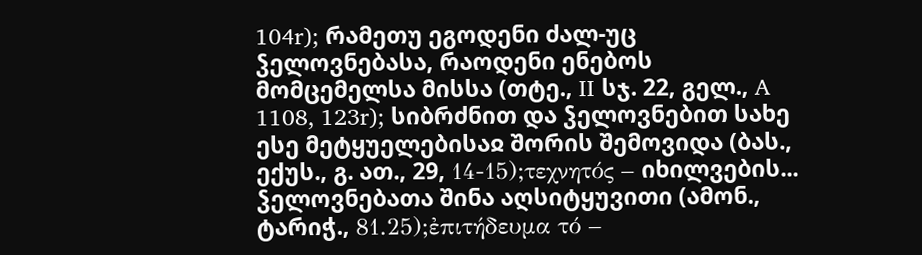104r); რამეთუ ეგოდენი ძალ-უც ჴელოვნებასა, რაოდენი ენებოს მომცემელსა მისსა (თტე., II სჯ. 22, გელ., A 1108, 123r); სიბრძნით და ჴელოვნებით სახე ესე მეტყუელებისაჲ შორის შემოვიდა (ბას., ექუს., გ. ათ., 29, 14-15);τεχνητός – იხილვების... ჴელოვნებათა შინა აღსიტყუვითი (ამონ., ტარიჭ., 81.25);ἐπιτήδευμα τό –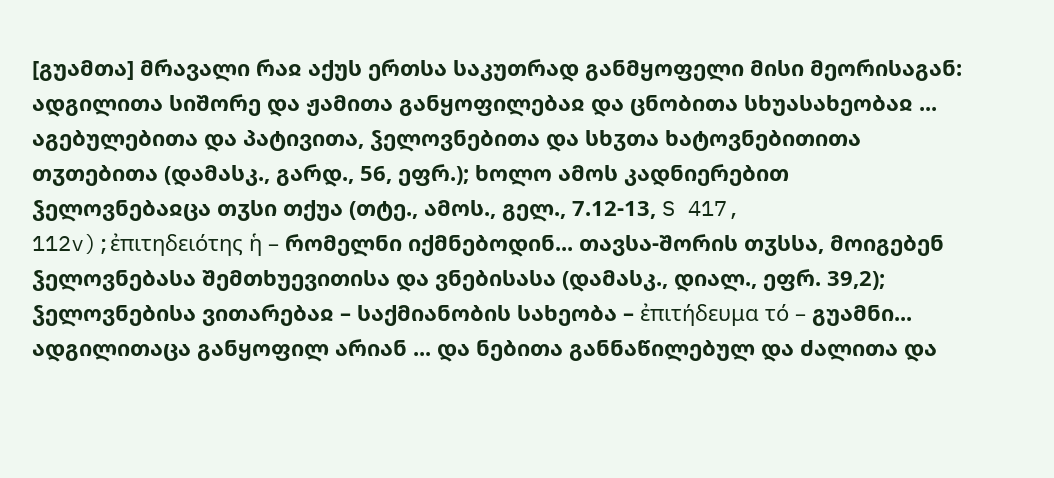[გუამთა] მრავალი რაჲ აქუს ერთსა საკუთრად განმყოფელი მისი მეორისაგან: ადგილითა სიშორე და ჟამითა განყოფილებაჲ და ცნობითა სხუასახეობაჲ ... აგებულებითა და პატივითა, ჴელოვნებითა და სხჳთა ხატოვნებითითა თჳთებითა (დამასკ., გარდ., 56, ეფრ.); ხოლო ამოს კადნიერებით ჴელოვნებაჲცა თჳსი თქუა (თტე., ამოს., გელ., 7.12-13, S 417, 112v);ἐπιτηδειότης ἡ – რომელნი იქმნებოდინ... თავსა-შორის თჳსსა, მოიგებენ ჴელოვნებასა შემთხუევითისა და ვნებისასა (დამასკ., დიალ., ეფრ. 39,2);
ჴელოვნებისა ვითარებაჲ – საქმიანობის სახეობა – ἐπιτήδευμα τό – გუამნი... ადგილითაცა განყოფილ არიან ... და ნებითა განნაწილებულ და ძალითა და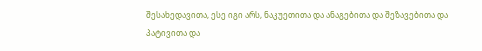შესახედავითა, ესე იგი არს, ნაკუეთითა და ანაგებითა და შეზავებითა და პატივითა და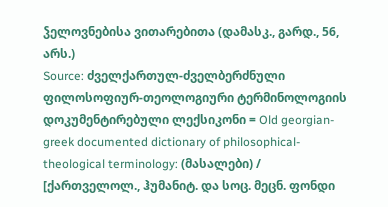ჴელოვნებისა ვითარებითა (დამასკ., გარდ., 56, არს.)
Source: ძველქართულ-ძველბერძნული ფილოსოფიურ-თეოლოგიური ტერმინოლოგიის დოკუმენტირებული ლექსიკონი = Old georgian-greek documented dictionary of philosophical-theological terminology: (მასალები) / [ქართველოლ., ჰუმანიტ. და სოც. მეცნ. ფონდი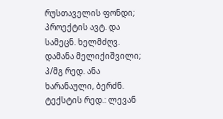რუსთაველის ფონდი; პროექტის ავტ. და სამეცნ. ხელმძღვ. დამანა მელიქიშვილი; პ/მგ რედ. ანა ხარანაული, ბერძნ. ტექსტის რედ.: ლევან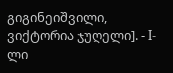გიგინეიშვილი, ვიქტორია ჯუღელი]. - I-ლი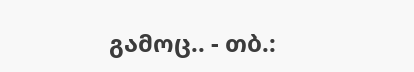გამოც.. - თბ.: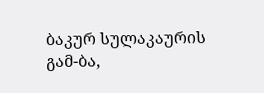ბაკურ სულაკაურის გამ-ბა,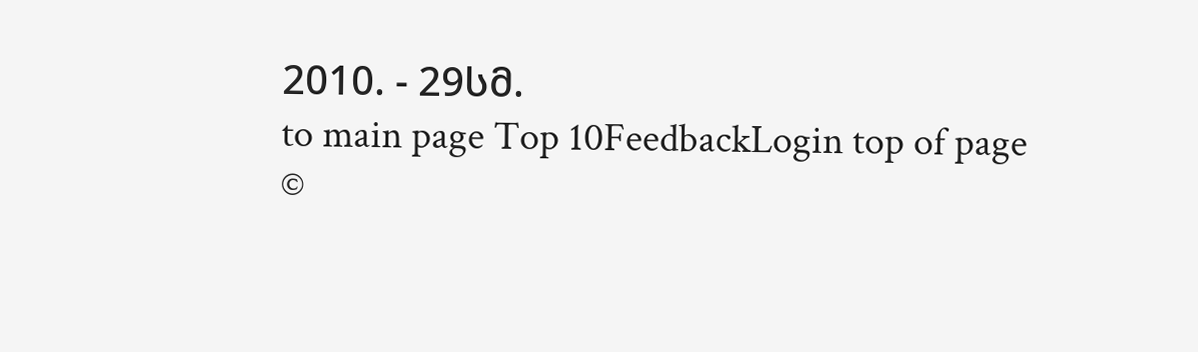2010. - 29სმ.
to main page Top 10FeedbackLogin top of page
©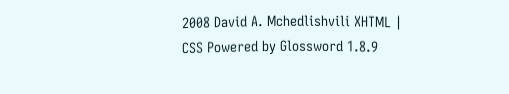2008 David A. Mchedlishvili XHTML | CSS Powered by Glossword 1.8.9